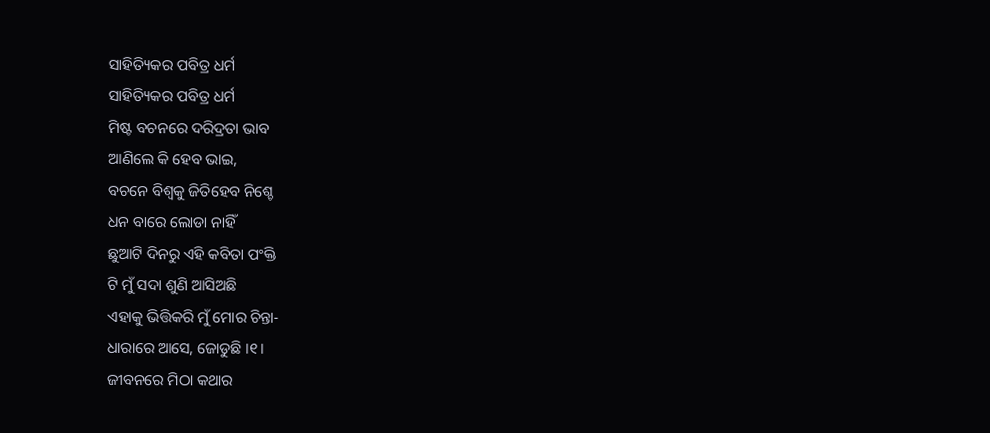ସାହିତ୍ୟିକର ପବିତ୍ର ଧର୍ମ
ସାହିତ୍ୟିକର ପବିତ୍ର ଧର୍ମ
ମିଷ୍ଟ ବଚନରେ ଦରିଦ୍ରତା ଭାବ
ଆଣିଲେ କି ହେବ ଭାଇ,
ବଚନେ ବିଶ୍ୱକୁ ଜିତିହେବ ନିଶ୍ଚେ
ଧନ ବାରେ ଲୋଡା ନାହିଁ
ଛୁଆଟି ଦିନରୁ ଏହି କବିତା ପଂକ୍ତି
ଟି ମୁଁ ସଦା ଶୁଣି ଆସିଅଛି
ଏହାକୁ ଭିତ୍ତିକରି ମୁଁ ମୋର ଚିନ୍ତା-
ଧାରାରେ ଆସେ, ଜୋଡୁଛି ।୧।
ଜୀବନରେ ମିଠା କଥାର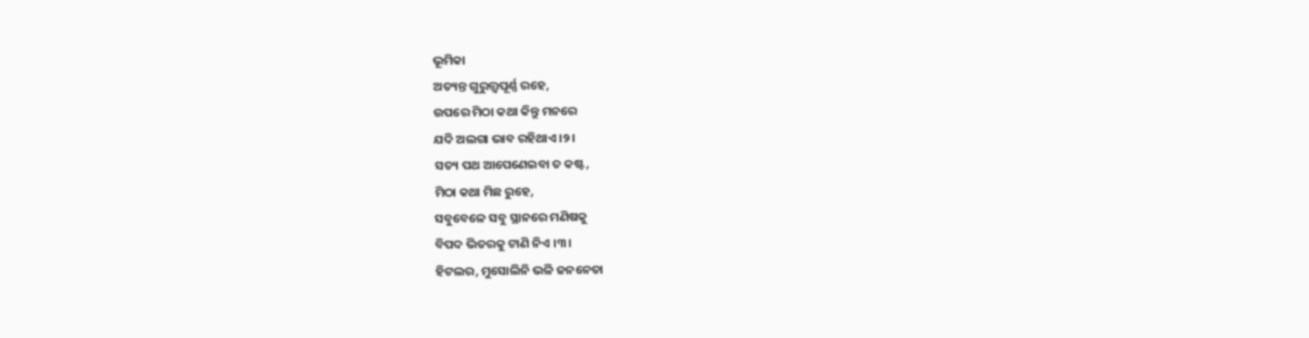ଭୂମିକା
ଅତ୍ୟନ୍ତ ଗୁରୁତ୍ତ୍ୱପୂର୍ଣ୍ଣ ରହେ,
ଉପରେ ମିଠା କଥା କିନ୍ତୁ ମନରେ
ଯଦି ଅଲଗା ଭାବ ରହିଥାଏ ।୨।
ସତ୍ୟ ପଥ ଆପେଣେଇବା ତ କଷ୍ଟ,
ମିଠା କଥା ମିଛ ରୁହେ,
ସବୁବେଳେ ସବୁ ସ୍ଥାନରେ ମଣିଷକୁ
ବିପଦ ଭିତରକୁ ଟାଣି ନିଏ ।୩।
ହିଟଲର, ମୁସୋଲିନି ଭଳି ଜନନେତା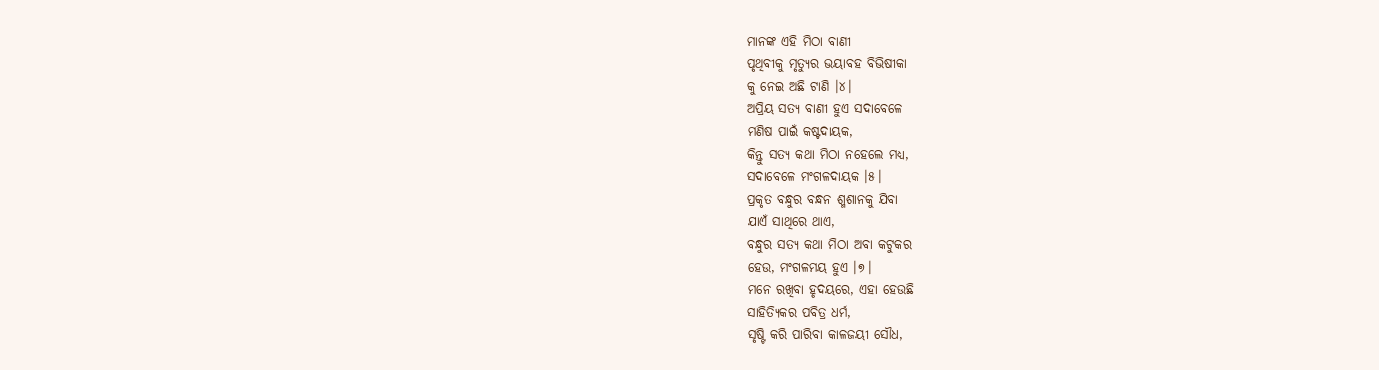ମାନଙ୍କ ଏହି ମିଠା ବାଣୀ
ପୃଥିବୀକୁ ମୃତ୍ୟୁର ଭୟାବହ ବିଭିଷୀକା
କୁ ନେଇ ଅଛି ଟାଣି ।୪।
ଅପ୍ରିୟ ସତ୍ୟ ବାଣୀ ହୁଏ ସଦାବେଳେ
ମଣିଷ ପାଇଁ କଷ୍ଟଦାୟକ,
କିନ୍ତୁ ସତ୍ୟ କଥା ମିଠା ନହେଲେ ମଧ୍ୟ,
ସଦାବେଳେ ମଂଗଳଦାୟକ ।୫।
ପ୍ରକୃତ ବନ୍ଧୁର ବନ୍ଧନ ଶ୍ମଶାନକୁ ଯିବା
ଯାଏଁ ସାଥିରେ ଥାଏ,
ବନ୍ଧୁର ସତ୍ୟ କଥା ମିଠା ଅବା କଟୁକର
ହେଉ, ମଂଗଳମୟ ହୁଏ ।୭।
ମନେ ରଖିବା ହୃଦୟରେ, ଏହା ହେଉଛି
ସାହିତ୍ୟିକର ପବିତ୍ର ଧର୍ମ,
ସୃଷ୍ଟି କରି ପାରିବା କାଳଜୟୀ ସୌଧ,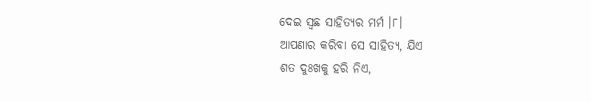ଦେଇ ସ୍ୱଛ ସାହିତ୍ୟର ମର୍ମ ।୮।
ଆପଣାର କରିବା ସେ ସାହିତ୍ୟ, ଯିଏ
ଶତ ଦୁଃଖକୁ ହରି ନିଏ,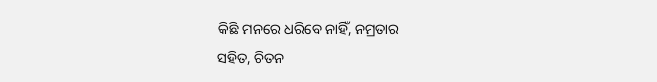କିଛି ମନରେ ଧରିବେ ନାହିଁ, ନମ୍ରତାର
ସହିତ, ଚିତନ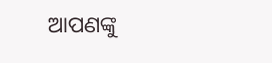ଆପଣଙ୍କୁ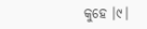କୁହେ ।୯।